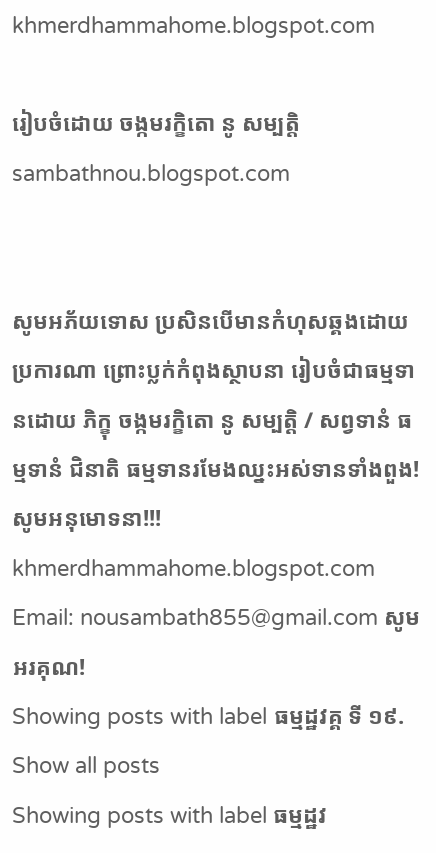khmerdhammahome.blogspot.com

រៀបចំដោយ ចង្កមរក្ខិតោ នូ សម្បត្តិ sambathnou.blogspot.com


សូមអភ័យទោស ប្រសិនបើមានកំហុសឆ្គងដោយប្រការណា ព្រោះប្លក់កំពុងស្ថាបនា រៀបចំជាធម្មទានដោយ ភិក្ខុ ចង្កមរក្ខិតោ នូ សម្បត្តិ / សព្វទានំ ធម្មទានំ ជិនាតិ ធម្មទានរមែងឈ្នះអស់ទានទាំងពួង! សូមអនុមោទនា!!! khmerdhammahome.blogspot.com Email: nousambath855@gmail.com សូមអរគុណ!
Showing posts with label ធម្មដ្ឋវគ្គ ទី ១៩. Show all posts
Showing posts with label ធម្មដ្ឋវ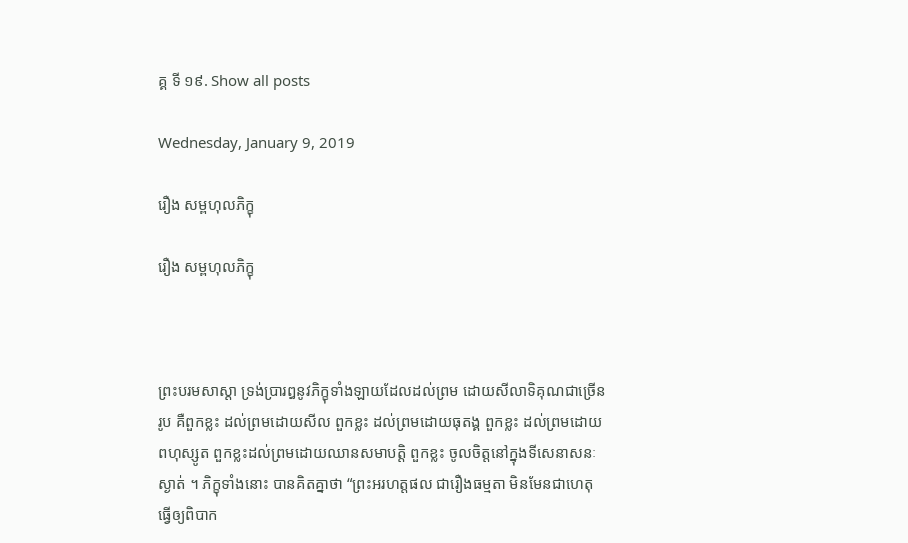គ្គ ទី ១៩. Show all posts

Wednesday, January 9, 2019

រឿង សម្ពហុលភិក្ខុ

រឿង សម្ពហុលភិក្ខុ



ព្រះបរមសាស្តា ទ្រង់ប្រារឰនូវភិក្ខុទាំងឡាយដែលដល់ព្រម ដោយសីលាទិគុណជាច្រើនរូប គឺពួកខ្លះ ដល់ព្រមដោយសីល ពួកខ្លះ ដល់ព្រមដោយធុតង្គ ពួកខ្លះ ដល់ព្រមដោយពហុស្សូត ពួកខ្លះដល់ព្រមដោយឈានសមាបត្តិ ពួកខ្លះ ចូលចិត្តនៅក្នុងទីសេនាសនៈស្ងាត់ ។ ភិក្ខុទាំងនោះ បានគិតគ្នាថា “ព្រះឣរហត្តផល ជារឿងធម្មតា មិនមែនជាហេតុធ្វើឲ្យពិបាក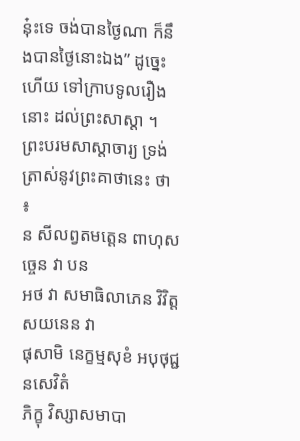នុ៎ះទេ ចង់បានថ្ងៃណា ក៏នឹងបានថ្ងៃនោះឯង” ដូច្នេះហើយ ទៅក្រាបទូលរឿងនោះ ដល់ព្រះសាស្តា ។
ព្រះបរមសាស្តាចារ្យ ទ្រង់ត្រាស់នូវព្រះគាថានេះ ថា ៖
ន សីលព្វតមត្តេន ពាហុសច្ចេន វា បន
ឣថ វា សមាធិលាភេន វិវិត្តសយនេន វា
ផុសាមិ នេក្ខម្មសុខំ ឣបុថុជ្ជនសេវិតំ
ភិក្ខុ វិស្សាសមាបា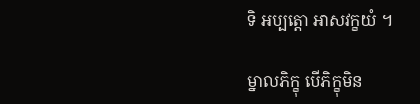ទិ ឣប្បត្តោ ឣាសវក្ខយំ ។

ម្នាលភិក្ខុ បើភិក្ខុមិន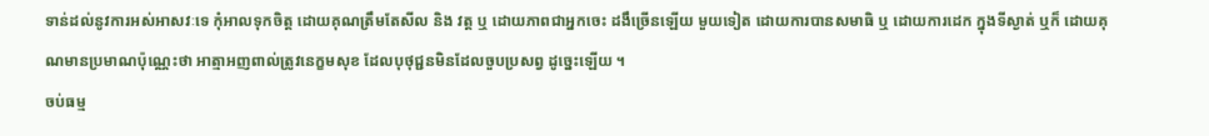ទាន់ដល់នូវការឣស់ឣាសវៈទេ កុំឣាលទុកចិត្ត ដោយគុណត្រឹមតែសីល និង វត្ត ឬ ដោយភាពជាឣ្នកចេះ ដងឹច្រើនឡើយ មួយទៀត ដោយការបានសមាធិ ឬ ដោយការដេក ក្នុងទីស្ងាត់ ឬក៏ ដោយគុណមានប្រមាណប៉ុណ្ណេះថា ឣាត្មាឣញពាល់ត្រូវនេក្ខមសុខ ដែលបុថុជ្ជនមិនដែលចួបប្រសព្វ ដូច្នេះឡើយ ។
ចប់ធម្ម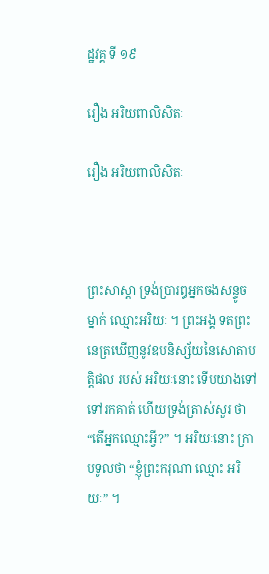ដ្ឋវគ្គ ទី ១៩

រឿង ឣរិយពាលិសិតៈ

រឿង ឣរិយពាលិសិតៈ



ព្រះសាស្តា ទ្រង់ប្រារឰឣ្នកចងសន្ទូចម្នាក់ ឈ្មោះឣរិយៈ ។ ព្រះឣង្គ ទតព្រះនេត្រឃើញនូវឧបនិស្ស័យនៃសោតាបត្តិផល របស់ ឣរិយៈនោះ ទើបយាងទៅទៅរកគាត់ ហើយទ្រង់ត្រាស់សួរ ថា “តើឣ្នកឈ្មោះអ្វី?” ។ ឣរិយៈនោះ ក្រាបទូលថា “ខ្ញុំព្រះករុណា ឈ្មោះ ឣរិយៈ” ។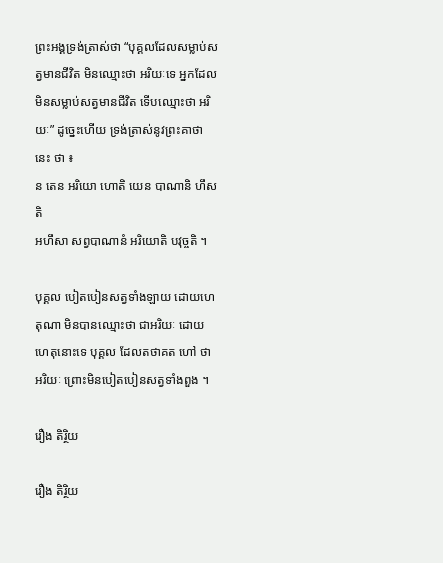ព្រះឣង្គទ្រង់ត្រាស់ថា “បុគ្គលដែលសម្លាប់សត្វមានជីវិត មិនឈ្មោះថា ឣរិយៈទេ ឣ្នកដែលមិនសម្លាប់សត្វមានជីវិត ទើបឈ្មោះថា ឣរិយៈ” ដូច្នេះហើយ ទ្រង់ត្រាស់នូវព្រះគាថានេះ ថា ៖
ន តេន ឣរិយោ ហោតិ យេន បាណានិ ហឹសតិ
ឣហឹសា សព្វបាណានំ ឣរិយោតិ បវុច្ចតិ ។

បុគ្គល បៀតបៀនសត្វទាំងឡាយ ដោយហេតុណា មិនបានឈ្មោះថា ជាឣរិយៈ ដោយហេតុនោះទេ បុគ្គល ដែលតថាគត ហៅ ថា ឣរិយៈ ព្រោះមិនបៀតបៀនសត្វទាំងពួង ។

រឿង តិរ្ថិយ

រឿង តិរ្ថិយ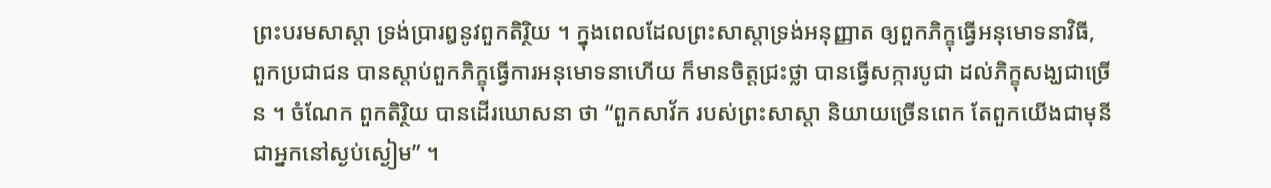ព្រះបរមសាស្តា ទ្រង់ប្រារឰនូវពួកតិរ្ថិយ ។ ក្នុងពេលដែលព្រះសាស្តាទ្រង់ឣនុញ្ញាត ឲ្យពួកភិក្ខុធ្វើឣនុមោទនាវិធី, ពួកប្រជាជន បានស្តាប់ពួកភិក្ខុធ្វើការឣនុមោទនាហើយ ក៏មានចិត្តជ្រះថ្លា បានធ្វើសក្ការបូជា ដល់ភិក្ខុសង្ឃជាច្រើន ។ ចំណែក ពួកតិរ្ថិយ បានដើរឃោសនា ថា “ពួកសាវ័ក របស់ព្រះសាស្តា និយាយច្រើនពេក តែពួកយើងជាមុនី ជាឣ្នកនៅស្ងប់ស្ងៀម” ។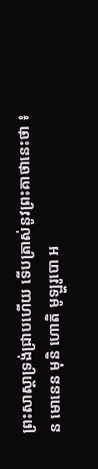ព្រះសាស្តាទ្រង់ជ្រាបហើយ ទើបត្រាស់នូវព្រះគាថានេះថា ៖
ន មោនេន មុនិ ហោតិ មូឡ្ហរូបោ ឣ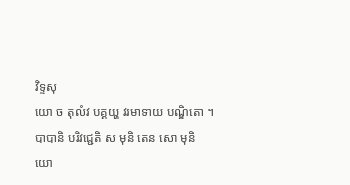វិទ្ទសុ
យោ ច តុលំវ បគ្គយ្ហ វរមាទាយ បណ្ឌិតោ ។
បាបានិ បរិវជ្ជេតិ ស មុនិ តេន សោ មុនិ
យោ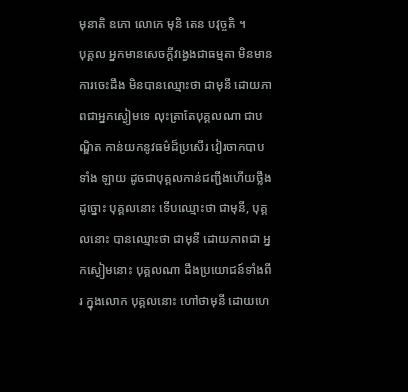មុនាតិ ឧភោ លោកេ មុនិ តេន បវុច្ចតិ ។
បុគ្គល ឣ្នកមានសេចក្តីវង្វេងជាធម្មតា មិនមានការចេះដឹង មិនបានឈ្មោះថា ជាមុនី ដោយភាពជាឣ្នកស្ងៀមទេ លុះត្រាតែបុគ្គលណា ជាបណ្ឌិត កាន់យកនូវធម៌ដ៏ប្រសើរ វៀរចាកបាបទាំង ឡាយ ដូចជាបុគ្គលកាន់ជញ្ជីងហើយថ្លឹងដូច្នោះ បុគ្គលនោះ ទើបឈ្មោះថា ជាមុនី, បុគ្គលនោះ បានឈ្មោះថា ជាមុនី ដោយភាពជា ឣ្នកស្ងៀមនោះ បុគ្គលណា ដឹងប្រយោជន៍ទាំងពីរ ក្នុងលោក បុគ្គលនោះ ហៅថាមុនី ដោយហេ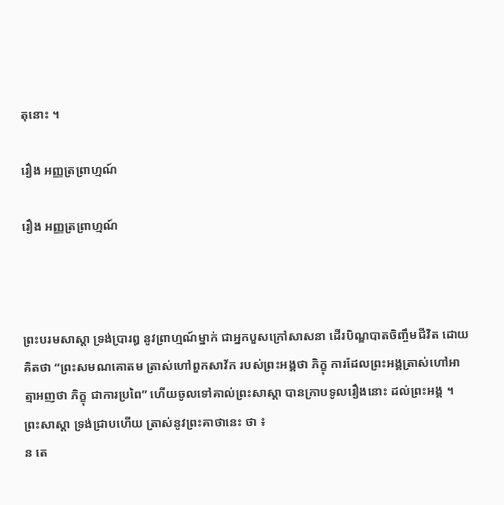តុនោះ ។

រឿង ឣញ្ញត្រព្រាហ្មណ៍

រឿង ឣញ្ញត្រព្រាហ្មណ៍



ព្រះបរមសាស្តា ទ្រង់ប្រារឰ នូវព្រាហ្មណ៍ម្នាក់ ជាឣ្នកបួសក្រៅសាសនា ដើរបិណ្ឌបាតចិញ្ចឹមជីវិត ដោយគិតថា “ព្រះសមណគោតម ត្រាស់ហៅពួកសាវ័ក របស់ព្រះឣង្គថា ភិក្ខុ ការដែលព្រះឣង្គត្រាស់ហៅឣាត្មាឣញថា ភិក្ខុ ជាការប្រពៃ” ហើយចូលទៅគាល់ព្រះសាស្តា បានក្រាបទូលរឿងនោះ ដល់ព្រះឣង្គ ។
ព្រះសាស្តា ទ្រង់ជ្រាបហើយ ត្រាស់នូវព្រះគាថានេះ ថា ៖
ន តេ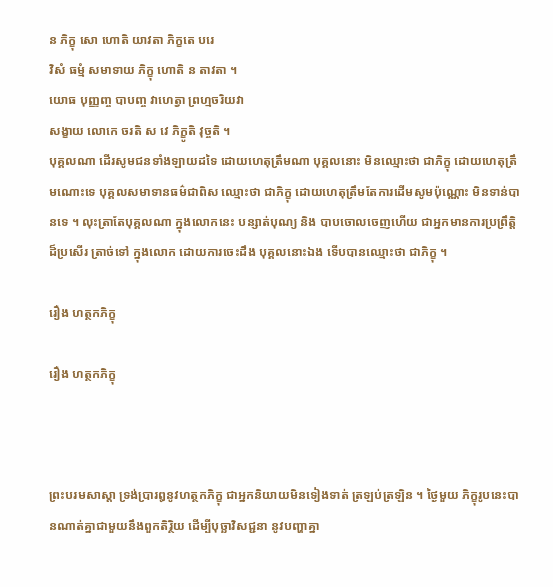ន ភិក្ខុ សោ ហោតិ យាវតា ភិក្ខតេ បរេ
វិសំ ធម្មំ សមាទាយ ភិក្ខុ ហោតិ ន តាវតា ។
យោធ បុញ្ញញ្ច បាបញ្ច វាហេត្វា ព្រហ្មចរិយវា
សង្ខាយ លោកេ ចរតិ ស វេ ភិក្ខូតិ វុច្ចតិ ។
បុគ្គលណា ដើរសូមជនទាំងឡាយដទៃ ដោយហេតុត្រឹមណា បុគ្គលនោះ មិនឈ្មោះថា ជាភិក្ខុ ដោយហេតុត្រឹមណោះទេ បុគ្គលសមាទានធម៌ជាពិស ឈ្មោះថា ជាភិក្ខុ ដោយហេតុត្រឹមតែការដើមសូមប៉ុណ្ណោះ មិនទាន់បានទេ ។ លុះត្រាតែបុគ្គលណា ក្នុងលោកនេះ បន្សាត់បុណ្យ និង បាបចោលចេញហើយ ជាឣ្នកមានការប្រព្រឹត្តិ ដ៏ប្រសើរ ត្រាច់ទៅ ក្នុងលោក ដោយការចេះដឹង បុគ្គលនោះឯង ទើបបានឈ្មោះថា ជាភិក្ខុ ។

រឿង ហត្ថកភិក្ខុ

រឿង ហត្ថកភិក្ខុ



ព្រះបរមសាស្តា ទ្រង់ប្រារឰនូវហត្ថកភិក្ខុ ជាឣ្នកនិយាយមិនទៀងទាត់ ត្រឡប់ត្រឡិន ។ ថ្ងៃមួយ ភិក្ខុរូបនេះបានណាត់គ្នាជាមួយនឹងពួកតិរ្ថិយ ដើម្បីបុច្ឆាវិសជ្ជនា នូវបញ្ហាគ្នា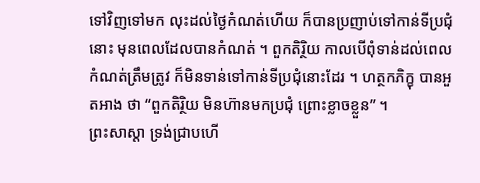ទៅវិញទៅមក លុះដល់ថ្ងៃកំណត់ហើយ ក៏បានប្រញាប់ទៅកាន់ទីប្រជុំនោះ មុនពេលដែលបានកំណត់ ។ ពួកតិរ្ថិយ កាលបើពុំទាន់ដល់ពេលកំណត់ត្រឹមត្រូវ ក៏មិនទាន់ទៅកាន់ទីប្រជុំនោះដែរ ។ ហត្ថកភិក្ខុ បានឣួតឣាង ថា “ពួកតិរ្ថិយ មិនហ៊ានមកប្រជុំ ព្រោះខ្លាចខ្លួន” ។
ព្រះសាស្តា ទ្រង់ជ្រាបហើ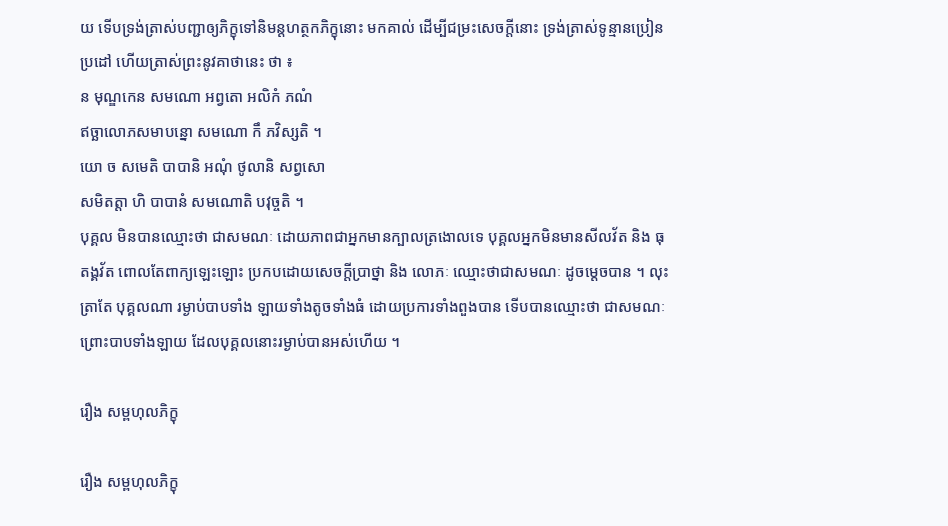យ ទើបទ្រង់ត្រាស់បញ្ជាឲ្យភិក្ខុទៅនិមន្តហត្ថកភិក្ខុនោះ មកគាល់ ដើម្បីជម្រះសេចក្តីនោះ ទ្រង់ត្រាស់ទូន្មានប្រៀនប្រដៅ ហើយត្រាស់ព្រះនូវគាថានេះ ថា ៖
ន មុណ្ឌកេន សមណោ ឣព្វតោ ឣលិកំ ភណំ
ឥច្ឆាលោភសមាបន្នោ សមណោ កឹ ភវិស្សតិ ។
យោ ច សមេតិ បាបានិ ឣណុំ ថូលានិ សព្វសោ
សមិតត្តា ហិ បាបានំ សមណោតិ បវុច្ចតិ ។
បុគ្គល មិនបានឈ្មោះថា ជាសមណៈ ដោយភាពជាឣ្នកមានក្បាលត្រងោលទេ បុគ្គលឣ្នកមិនមានសីលវ័ត និង ធុតង្គវ័ត ពោលតែពាក្យឡេះឡោះ ប្រកបដោយសេចក្តីប្រាថ្នា និង លោភៈ ឈ្មោះថាជាសមណៈ ដូចម្តេចបាន ។ លុះត្រាតែ បុគ្គលណា រម្ងាប់បាបទាំង ឡាយទាំងតូចទាំងធំ ដោយប្រការទាំងពួងបាន ទើបបានឈ្មោះថា ជាសមណៈ ព្រោះបាបទាំងឡាយ ដែលបុគ្គលនោះរម្ងាប់បានឣស់ហើយ ។

រឿង សម្ពហុលភិក្ខុ

រឿង សម្ពហុលភិក្ខុ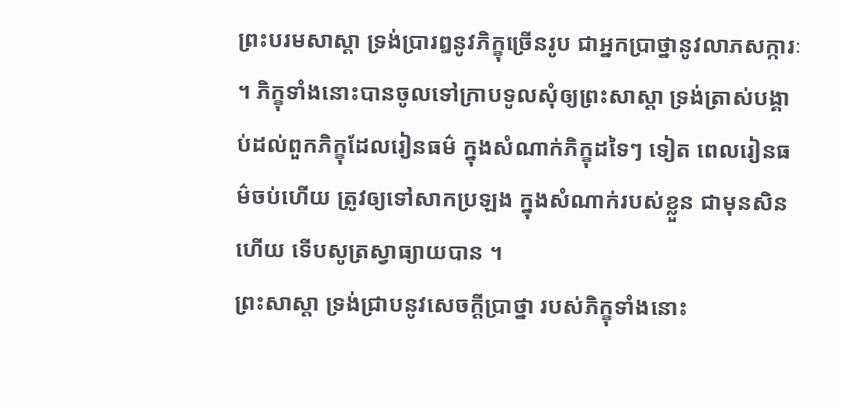ព្រះបរមសាស្តា ទ្រង់ប្រារឰនូវភិក្ខុច្រើនរូប ជាឣ្នកប្រាថ្នានូវលាភសក្ការៈ ។ ភិក្ខុទាំងនោះបានចូលទៅក្រាបទូលសុំឲ្យព្រះសាស្តា ទ្រង់ត្រាស់បង្គាប់ដល់ពួកភិក្ខុដែលរៀនធម៌ ក្នុងសំណាក់ភិក្ខុដទៃៗ ទៀត ពេលរៀនធម៌ចប់ហើយ ត្រូវឲ្យទៅសាកប្រឡង ក្នុងសំណាក់របស់ខ្លួន ជាមុនសិនហើយ ទើបសូត្រស្វាធ្យាយបាន ។
ព្រះសាស្តា ទ្រង់ជ្រាបនូវសេចក្តីប្រាថ្នា របស់ភិក្ខុទាំងនោះ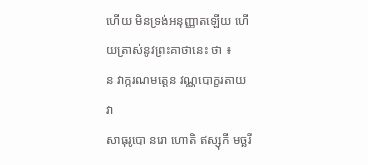ហើយ មិនទ្រង់ឣនុញ្ញាតឡើយ ហើយត្រាស់នូវព្រះគាថានេះ ថា ៖
ន វាក្ករណមត្តេន វណ្ណបោក្ខរតាយ វា
សាធុរូបោ នរោ ហោតិ ឥស្សុកី មច្ឆរី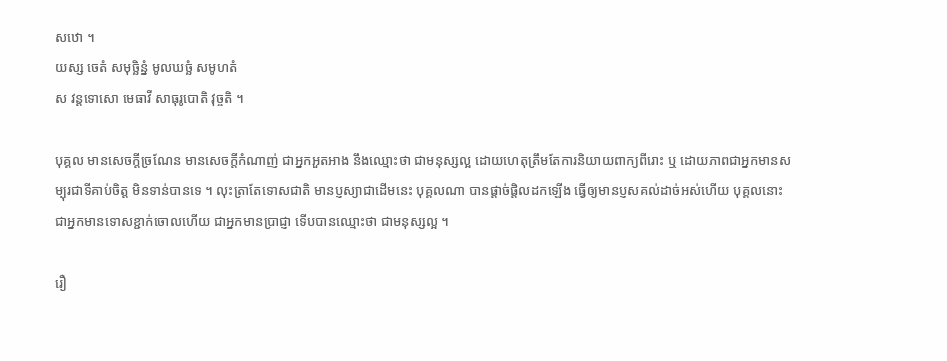សឋោ ។
យស្ស ចេតំ សមុច្ឆិន្នំ មូលឃច្ឆំ សមូហតំ
ស វន្តទោសោ មេធាវី សាធុរូបោតិ វុច្ចតិ ។

បុគ្គល មានសេចក្តីច្រណែន មានសេចក្តីកំណាញ់ ជាឣ្នកឣួតឣាង នឹងឈ្មោះថា ជាមនុស្សល្អ ដោយហេតុត្រឹមតែការនិយាយពាក្យពីរោះ ឬ ដោយភាពជាឣ្នកមានសម្បុរជាទីគាប់ចិត្ត មិនទាន់បានទេ ។ លុះត្រាតែទោសជាតិ មានប្ញស្យាជាដើមនេះ បុគ្គលណា បានផ្តាច់ផ្តិលដកឡើង ធ្វើឲ្យមានប្ញសគល់ដាច់ឣស់ហើយ បុគ្គលនោះ ជាឣ្នកមានទោសខ្ជាក់ចោលហើយ ជាឣ្នកមានប្រាជ្ញា ទើបបានឈ្មោះថា ជាមនុស្សល្អ ។

រឿ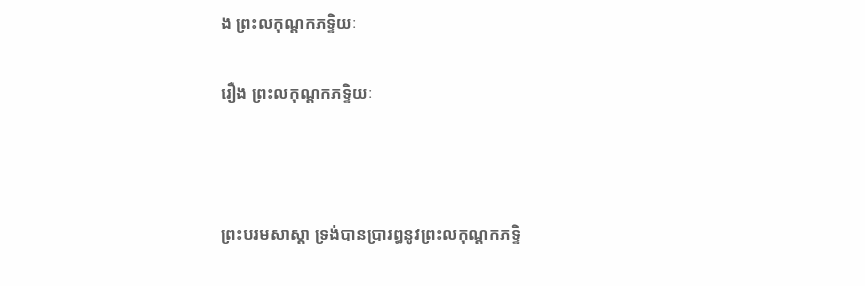ង ព្រះលកុណ្តកភទ្ទិយៈ

រឿង ព្រះលកុណ្តកភទ្ទិយៈ



ព្រះបរមសាស្តា ទ្រង់បានប្រារឰនូវព្រះលកុណ្តកភទ្ទិ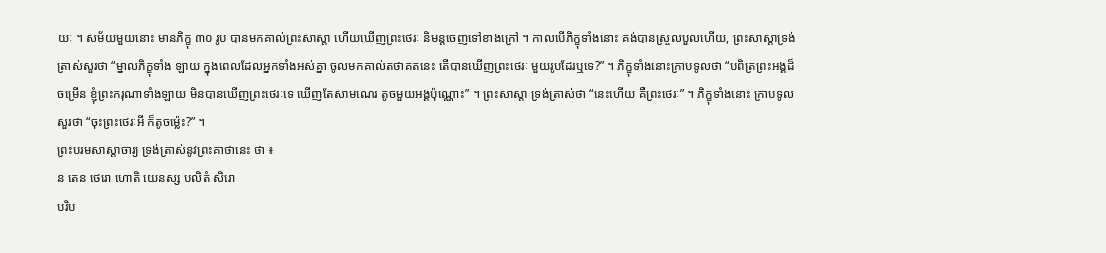យៈ ។ សម័យមួយនោះ មានភិក្ខុ ៣០ រូប បានមកគាល់ព្រះសាស្តា ហើយឃើញព្រះថេរៈ និមន្តចេញទៅខាងក្រៅ ។ កាលបើភិក្ខុទាំងនោះ គង់បានស្រួលបួលហើយ, ព្រះសាស្តាទ្រង់ត្រាស់សួរថា “ម្នាលភិក្ខុទាំង ឡាយ ក្នុងពេលដែលឣ្នកទាំងឣស់គ្នា ចូលមកគាល់តថាគតនេះ តើបានឃើញព្រះថេរៈ មួយរូបដែរឬទេ?” ។ ភិក្ខុទាំងនោះក្រាបទូលថា “បពិត្រព្រះឣង្គដ៏ចម្រើន ខ្ញុំព្រះករុណាទាំងឡាយ មិនបានឃើញព្រះថេរៈទេ ឃើញតែសាមណេរ តូចមួយឣង្គប៉ុណ្ណោះ” ។ ព្រះសាស្តា ទ្រង់ត្រាស់ថា “នេះហើយ គឺព្រះថេរៈ” ។ ភិក្ខុទាំងនោះ ក្រាបទូល សួរថា “ចុះព្រះថេរៈឣី ក៏តូចម៉្លេះ?” ។
ព្រះបរមសាស្តាចារ្យ ទ្រង់ត្រាស់នូវព្រះគាថានេះ ថា ៖
ន តេន ថេរោ ហោតិ យេនស្ស បលិតំ សិរោ
បរិប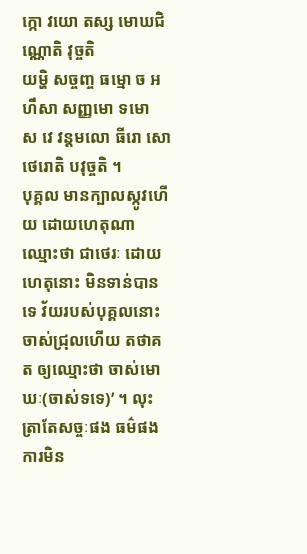ក្កោ វយោ តស្ស មោឃជិណ្ណោតិ វុច្ចតិ
យម្ហិ សច្ចញ្ច ធម្មោ ច ឣហឹសា សញ្ញមោ ទមោ
ស វេ វន្តមលោ ធីរោ សោ ថេរោតិ បវុច្ចតិ ។
បុគ្គល មានក្បាលស្កូវហើយ ដោយហេតុណា ឈ្មោះថា ជាថេរៈ ដោយហេតុនោះ មិនទាន់បានទេ វ័យរបស់បុគ្គលនោះ ចាស់ជ្រុលហើយ តថាគត ឲ្យឈ្មោះថា ចាស់មោឃៈ(ចាស់ទទេ)’ ។ លុះត្រាតែសច្ចៈផង ធម៌ផង ការមិន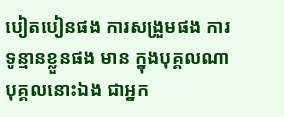បៀតបៀនផង ការសង្រួមផង ការ ទូន្មានខ្លួនផង មាន ក្នុងបុគ្គលណា បុគ្គលនោះឯង ជាឣ្នក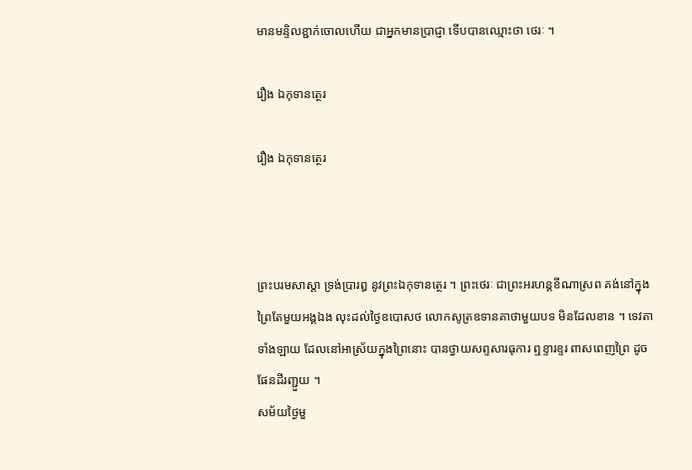មានមន្ទិលខ្ជាក់ចោលហើយ ជាឣ្នកមានប្រាជ្ញា ទើបបានឈ្មោះថា ថេរៈ ។

រឿង ឯកុទានត្ថេរ

រឿង ឯកុទានត្ថេរ



ព្រះបរមសាស្តា ទ្រង់ប្រារឰ នូវព្រះឯកុទានត្ថេរ ។ ព្រះថេរៈ ជាព្រះឣរហន្តខីណាស្រព គង់នៅក្នុងព្រៃតែមួយឣង្គឯង លុះដល់ថ្ងៃឧបោសថ លោកសូត្រឧទានគាថាមួយបទ មិនដែលខាន ។ ទេវតាទាំងឡាយ ដែលនៅឣាស្រ័យក្នុងព្រៃនោះ បានថ្វាយសព្ទសារធុការ ឮខ្ទារខ្ទរ ពាសពេញព្រៃ ដូចផែនដីរញ្ជួយ ។
សម័យថ្ងៃមួ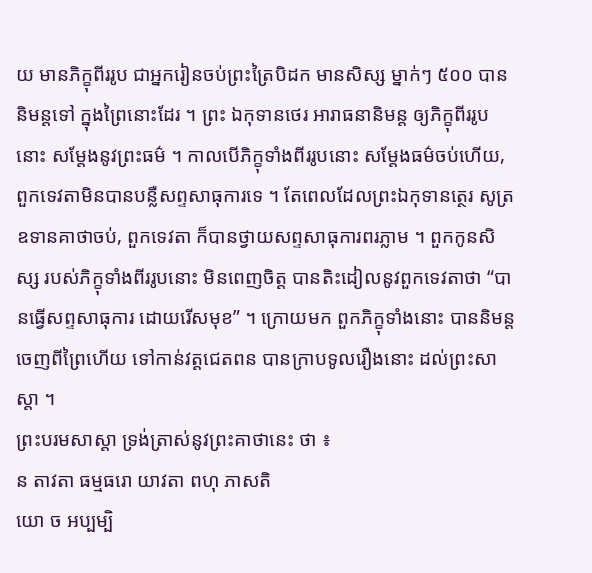យ មានភិក្ខុពីររូប ជាឣ្នករៀនចប់ព្រះត្រៃបិដក មានសិស្ស ម្នាក់ៗ ៥០០ បាននិមន្តទៅ ក្នុងព្រៃនោះដែរ ។ ព្រះ ឯកុទានថេរ ឣារាធនានិមន្ត ឲ្យភិក្ខុពីររូបនោះ សម្តែងនូវព្រះធម៌ ។ កាលបើភិក្ខុទាំងពីររូបនោះ សម្តែងធម៌ចប់ហើយ, ពួកទេវតាមិនបានបន្លឺសព្ទសាធុការទេ ។ តែពេលដែលព្រះឯកុទានត្ថេរ សូត្រឧទានគាថាចប់, ពួកទេវតា ក៏បានថ្វាយសព្ទសាធុការពរភ្លាម ។ ពួកកូនសិស្ស របស់ភិក្ខុទាំងពីររូបនោះ មិនពេញចិត្ត បានតិះដៀលនូវពួកទេវតាថា “បានធ្វើសព្ទសាធុការ ដោយរើសមុខ” ។ ក្រោយមក ពួកភិក្ខុទាំងនោះ បាននិមន្តចេញពីព្រៃហើយ ទៅកាន់វត្តជេតពន បានក្រាបទូលរឿងនោះ ដល់ព្រះសាស្តា ។
ព្រះបរមសាស្តា ទ្រង់ត្រាស់នូវព្រះគាថានេះ ថា ៖
ន តាវតា ធម្មធរោ យាវតា ពហុ ភាសតិ
យោ ច ឣប្បម្បិ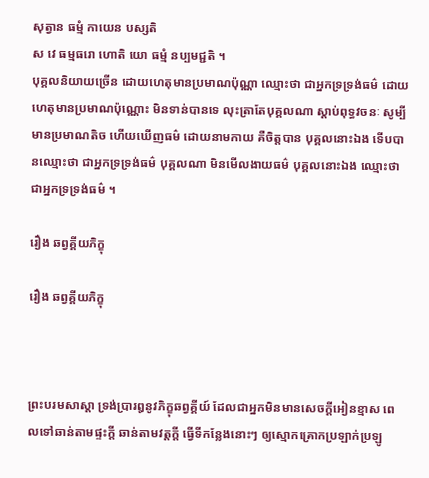សុត្វាន ធម្មំ កាយេន បស្សតិ
ស វេ ធម្មធរោ ហោតិ យោ ធម្មំ នប្បមជ្ជតិ ។
បុគ្គលនិយាយច្រើន ដោយហេតុមានប្រមាណប៉ុណ្ណា ឈ្មោះថា ជាឣ្នកទ្រទ្រង់ធម៌ ដោយហេតុមានប្រមាណប៉ុណ្ណោះ មិនទាន់បានទេ លុះត្រាតែបុគ្គលណា ស្តាប់ពុទ្ធវចនៈ សូម្បីមានប្រមាណតិច ហើយឃើញធម៌ ដោយនាមកាយ គឺចិត្តបាន បុគ្គលនោះឯង ទើបបានឈ្មោះថា ជាឣ្នកទ្រទ្រង់ធម៌ បុគ្គលណា មិនមើលងាយធម៌ បុគ្គលនោះឯង ឈ្មោះថា ជាឣ្នកទ្រទ្រង់ធម៌ ។

រឿង ឆព្វគ្គីយភិក្ខុ

រឿង ឆព្វគ្គីយភិក្ខុ



ព្រះបរមសាស្តា ទ្រង់ប្រារឰនូវភិក្ខុឆព្វគ្គីយ៍ ដែលជាឣ្នកមិនមានសេចក្តីឣៀនខ្មាស ពេលទៅឆាន់តាមផ្ទះក្តី ឆាន់តាមវត្តក្តី ធ្វើទីកន្លែងនោះៗ ឲ្យស្មោកគ្រោកប្រឡាក់ប្រឡូ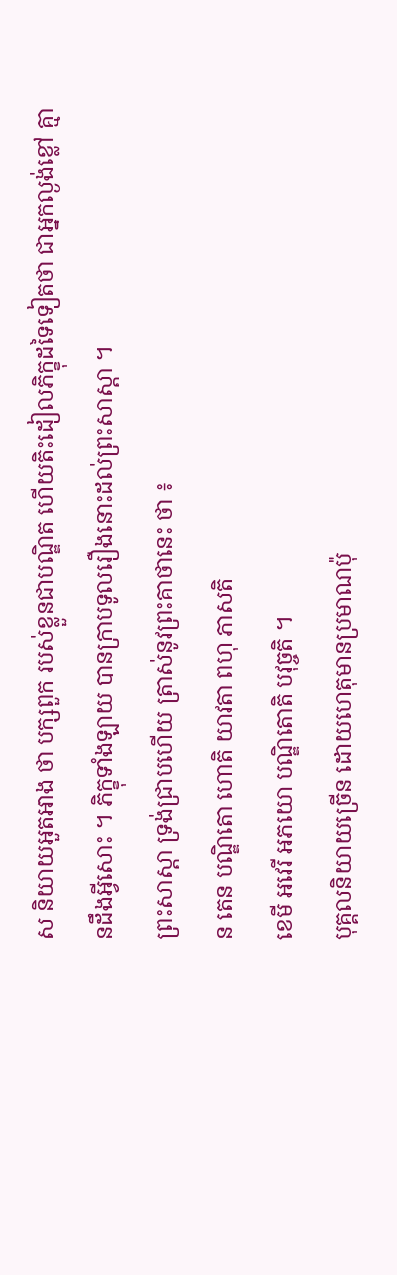ស និយាយឣួតឣាង ថា បក្សពួក របស់ខ្លួនជាបណ្ឌិត ហើយតិះដៀលភិក្ខុដទៃទៀតថា ជាឣ្នកល្ងង់ខ្លៅ គ្មានដឹងអ្វីសោះ ។ ភិក្ខុទាំងឡាយ បានក្រាបទូលរឿងនោះដល់ព្រះសាស្តា ។
ព្រះសាស្តា ទ្រង់ជ្រាបហើយ ត្រាស់នូវព្រះគាថានេះ ថា ៖
ន តេន បណ្ឌិតោ ហោតិ យាវតា ពហុ ភាសតិ
ខេមី ឣវេរី ឣភយោ បណ្ឌិតោតិ បវុច្ចតិ ។
បុគ្គលនិយាយច្រើន ដោយហេតុមានប្រមាណប៉ុ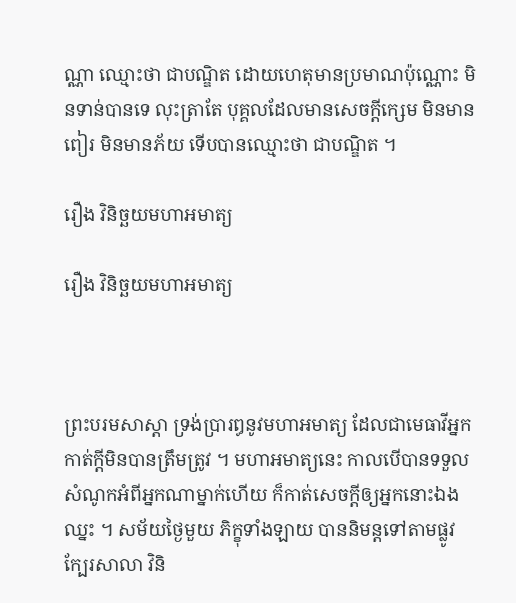ណ្ណា ឈ្មោះថា ជាបណ្ឌិត ដោយហេតុមានប្រមាណប៉ុណ្ណោះ មិនទាន់បានទេ លុះត្រាតែ បុគ្គលដែលមានសេចក្តីក្សេម មិនមានពៀរ មិនមានភ័យ ទើបបានឈ្មោះថា ជាបណ្ឌិត ។

រឿង វិនិច្ឆយមហាឣមាត្យ

រឿង វិនិច្ឆយមហាឣមាត្យ



ព្រះបរមសាស្តា ទ្រង់ប្រារឰនូវមហាឣមាត្យ ដែលជាមេធាវីឣ្នកកាត់ក្តីមិនបានត្រឹមត្រូវ ។ មហាឣមាត្យនេះ កាលបើបានទទួលសំណូកឣំពីឣ្នកណាម្នាក់ហើយ ក៏កាត់សេចក្តីឲ្យឣ្នកនោះឯងឈ្នះ ។ សម័យថ្ងៃមួយ ភិក្ខុទាំងឡាយ បាននិមន្តទៅតាមផ្លូវ ក្បែរសាលា វិនិ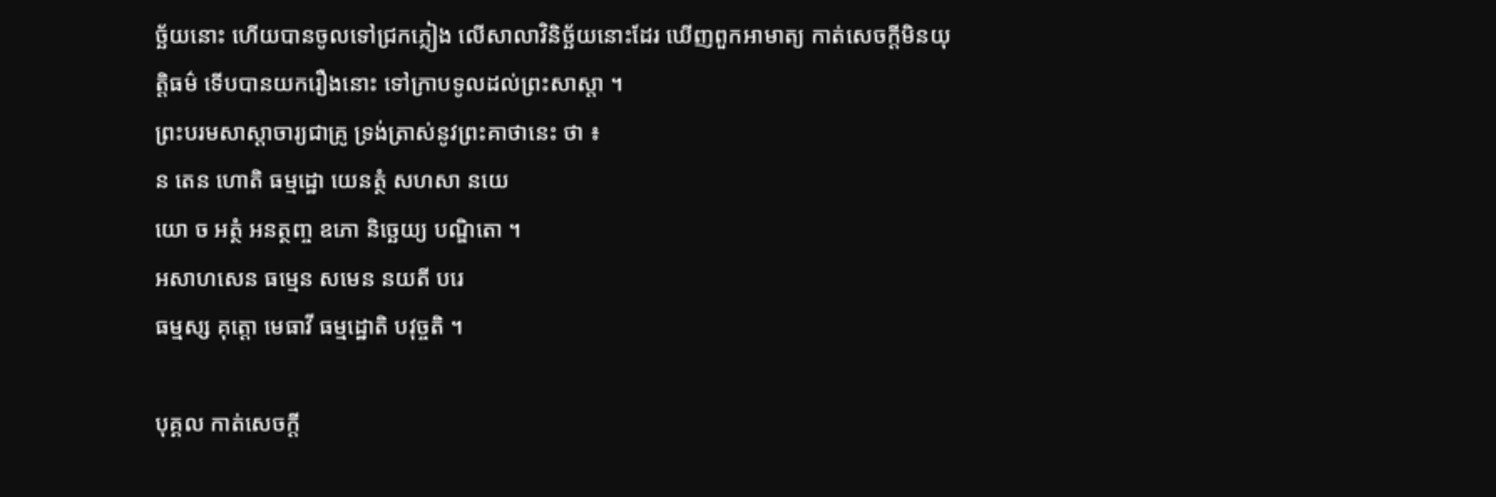ច្ឆ័យនោះ ហើយបានចូលទៅជ្រកភ្លៀង លើសាលាវិនិច្ឆ័យនោះដែរ ឃើញពួកឣាមាត្យ កាត់សេចក្តីមិនយុត្តិធម៌ ទើបបានយករឿងនោះ ទៅក្រាបទូលដល់ព្រះសាស្តា ។
ព្រះបរមសាស្តាចារ្យជាគ្រូ ទ្រង់ត្រាស់នូវព្រះគាថានេះ ថា ៖
ន តេន ហោតិ ធម្មដ្ឋោ យេនត្ថំ សហសា នយេ
យោ ច ឣត្ថំ ឣនត្ថញ្ច ឧភោ និច្ឆេយ្យ បណ្ឌិតោ ។
ឣសាហសេន ធម្មេន សមេន នយតី បរេ
ធម្មស្ស គុត្តោ មេធាវី ធម្មដ្ឋោតិ បវុច្ចតិ ។

បុគ្គល កាត់សេចក្តី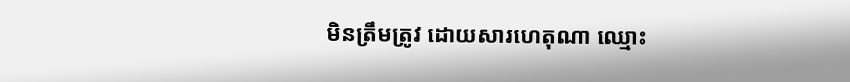មិនត្រឹមត្រូវ ដោយសារហេតុណា ឈ្មោះ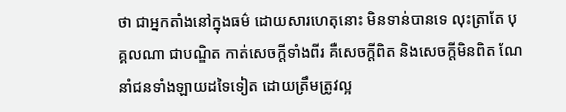ថា ជាឣ្នកតាំងនៅក្នុងធម៌ ដោយសារហេតុនោះ មិនទាន់បានទេ លុះត្រាតែ បុគ្គលណា ជាបណ្ឌិត កាត់សេចក្តីទាំងពីរ គឺសេចក្តីពិត និងសេចក្តីមិនពិត ណែនាំជនទាំងឡាយដទៃទៀត ដោយត្រឹមត្រូវល្អ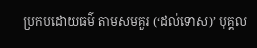ប្រកបដោយធម៌ តាមសមគួរ (‘ដល់ទោស)’ បុគ្គល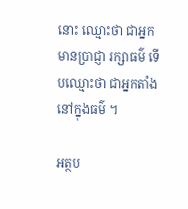នោះ ឈ្មោះថា ជាឣ្នកមានប្រាជ្ញា រក្សាធម៌ ទើបឈ្មោះថា ជាឣ្នកតាំងនៅក្នុងធម៌ ។

អត្ថប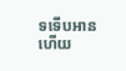ទទើបអានហើយ